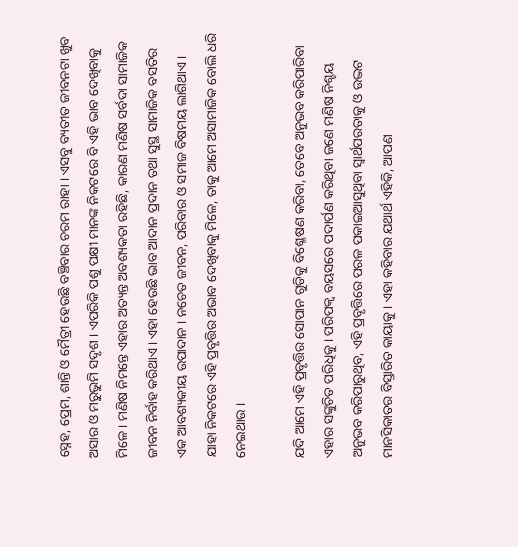ସ୍ନେହ, ପ୍ରେମ, ଶାନ୍ତି ଓ ମୈତ୍ରୀ ହେଉଛି ବଞ୍ଚିବାର ଚରମ ରାହା । ଏସବୁ ବ୍ୟତୀତ ଜୀବନଟା ଖୁବ ଅସାର ଓ ମରୁଭୁମି ସଦୃଶ । ଏପରିକି ପଶୁ ପକ୍ଷୀ ମାନଙ୍କ ନିକଟରେ ବି ଏହି ଭାବ ଦେଖିବାକୁ ମିଳେ । ମଣିଷ ନିମନ୍ତେ ଏହାର ଅତ୍ୟନ୍ତ ଅବଶ୍ୟକତା ରହିଛି, କାରଣ ମଣିଷ ସର୍ବଦା ସାମାଜିକ ଜୀବନ ନିର୍ବାହ କରିଥାଏ । ଏହା ହେଉଛି ଭାବ ଆଦାନ ପ୍ରଦାନ ତଥା ସୁସ୍ଥ ସାମାଜିକ ବସତିର ଏକ ଆବଶ୍ୟକୀୟ ଉପାଦାନ । ନଚେତ ଜୀବନ, ପରିବାର ଓ ସମାଜ ବିଷମୟ ଲାଗିଥାଏ । ଯାହା ନିକଟରେ ଏହି ପ୍ରବୃତ୍ତିର ଅଭାବ ଦେଖିବାକୁ ମିଳେ, ତାକୁ ଆମେ ଅସାମାଜିକ ବୋଲି ଧରି ନେଇଥାଉ ।

ଯଦି ଆମେ ଏହି ପ୍ରବୃତ୍ତିର ସୋପାନ ଗୁଡିକୁ ବିଶ୍ଳେଷଣ କରିବା, ତେବେ ଅନୁଭବ କରିପାରିବା ଏହାର ସଙ୍କୁଚିତ ପରିଧିକୁ । ପରିପକ୍ଵ ବୟସରେ ପଦାର୍ପଣ କରିଥିବା ଜଣେ ମଣିଷ ନିଶ୍ଚୟ ଅନୁଭବ କରିପାରୁଥିବ, ଏହି ପ୍ରବୃତ୍ତିରେ ପରଳ ପକାଇଆସୁଥିବା ସ୍ଵାର୍ଥପରତାକୁ ଓ ଉଦ୍ଭଟ ମାନସିକାତର ବିସ୍ତାରିତ କାୟାକୁ । ଏହା କହିବାର ଯଥାର୍ଥ ଏହିକି, ଆପଣ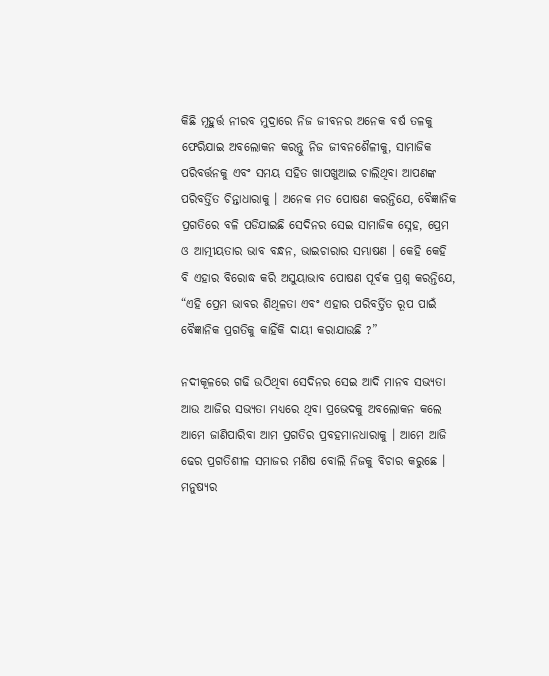କିଛି ମୂହୁର୍ତ୍ତ ନୀରବ ମୁଦ୍ରାରେ ନିଜ ଜୀବନର ଅନେକ ବର୍ଷ ତଳକୁ ଫେରିଯାଇ ଅବଲୋକନ କରନ୍ତୁ ନିଜ ଜୀବନଶୈଳୀକୁ, ସାମାଜିକ ପରିବର୍ତ୍ତନକୁ ଏବଂ ସମୟ ସହିତ ଖାପଖୁଆଇ ଚାଲିଥିବା ଆପଣଙ୍କ ପରିବର୍ତ୍ତିତ ଚିନ୍ତାଧାରାକୁ । ଅନେକ ମତ ପୋଷଣ କରନ୍ତିଯେ, ବୈଜ୍ଞାନିକ ପ୍ରଗତିରେ ବଳି ପଡିଯାଇଛି ସେଦିନର ସେଇ ସାମାଜିକ ସ୍ନେହ, ପ୍ରେମ ଓ ଆତ୍ମୀୟତାର ଭାବ ବନ୍ଧନ, ଭାଇଚାରାର ସମ୍ଭାଷଣ । କେହି କେହି ବି ଏହାର ବିରୋଦ୍ଧ କରି ଅସୁୟାଭାବ ପୋଷଣ ପୂର୍ବକ ପ୍ରଶ୍ନ କରନ୍ତିଯେ, “ଏହି ପ୍ରେମ ଭାବର ଶିଥିଳତା ଏବଂ ଏହାର ପରିବର୍ତ୍ତିତ ରୂପ ପାଇଁ ବୈଜ୍ଞାନିକ ପ୍ରଗତିକୁ କାହିଁକି ଦାୟୀ କରାଯାଉଛି ?”

ନଦୀକୂଳରେ ଗଢି ଉଠିଥିବା ସେଦିନର ସେଇ ଆଦି ମାନବ ସଭ୍ୟତା ଆଉ ଆଜିର ସଭ୍ୟତା ମଧ୍ୟରେ ଥିବା ପ୍ରଭେଦକୁ ଅବଲୋକନ କଲେ ଆମେ ଜାଣିପାରିବା ଆମ ପ୍ରଗତିର ପ୍ରବହମାନଧାରାକୁ । ଆମେ ଆଜି ଢେର ପ୍ରଗତିଶୀଳ ସମାଜର ମଣିଷ ବୋଲି ନିଜକୁ ବିଚାର କରୁଛେ । ମନୁଷ୍ୟର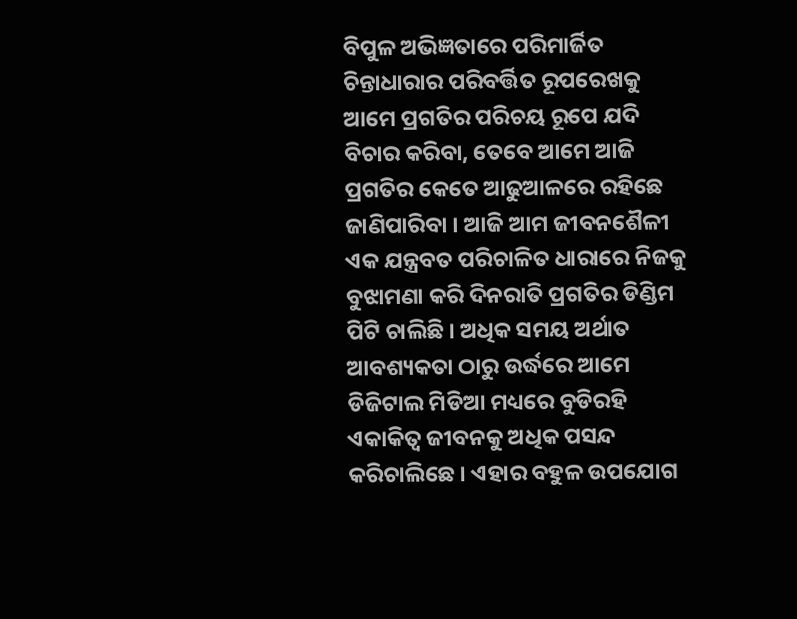ବିପୁଳ ଅଭିଜ୍ଞତାରେ ପରିମାର୍ଜିତ ଚିନ୍ତାଧାରାର ପରିବର୍ତ୍ତିତ ରୂପରେଖକୁ ଆମେ ପ୍ରଗତିର ପରିଚୟ ରୂପେ ଯଦି ବିଚାର କରିବା, ତେବେ ଆମେ ଆଜି ପ୍ରଗତିର କେତେ ଆଢୁଆଳରେ ରହିଛେ ଜାଣିପାରିବା । ଆଜି ଆମ ଜୀବନଶୈଳୀ ଏକ ଯନ୍ତ୍ରବତ ପରିଚାଳିତ ଧାରାରେ ନିଜକୁ ବୁଝାମଣା କରି ଦିନରାତି ପ୍ରଗତିର ଡିଣ୍ଡିମ ପିଟି ଚାଲିଛି । ଅଧିକ ସମୟ ଅର୍ଥାତ ଆବଶ୍ୟକତା ଠାରୁ ଉର୍ଦ୍ଧରେ ଆମେ ଡିଜିଟାଲ ମିଡିଆ ମଧ୍ୟରେ ବୁଡିରହି ଏକାକିତ୍ଵ ଜୀବନକୁ ଅଧିକ ପସନ୍ଦ କରିଚାଲିଛେ । ଏହାର ବହୁଳ ଉପଯୋଗ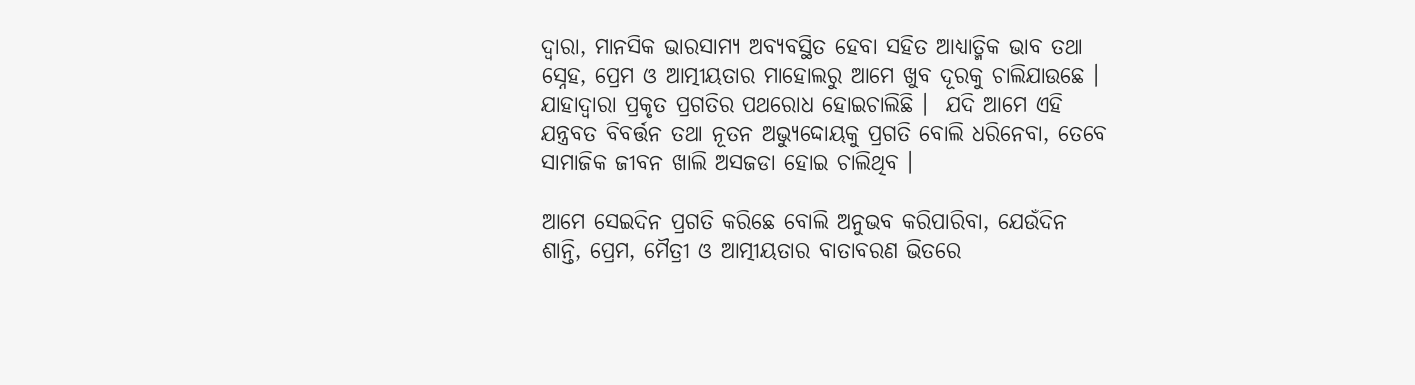ଦ୍ଵାରା, ମାନସିକ ଭାରସାମ୍ୟ ଅବ୍ୟବସ୍ଥିତ ହେବା ସହିତ ଆଧ୍ୟାତ୍ମିକ ଭାବ ତଥା ସ୍ନେହ, ପ୍ରେମ ଓ ଆତ୍ମୀୟତାର ମାହୋଲରୁ ଆମେ ଖୁବ ଦୂରକୁ ଚାଲିଯାଉଛେ । ଯାହାଦ୍ଵାରା ପ୍ରକୃତ ପ୍ରଗତିର ପଥରୋଧ ହୋଇଚାଲିଛି ।  ଯଦି ଆମେ ଏହି ଯନ୍ତ୍ରବତ ବିବର୍ତ୍ତନ ତଥା ନୂତନ ଅଭ୍ୟୁଦ୍ଦୋୟକୁ ପ୍ରଗତି ବୋଲି ଧରିନେବା, ତେବେ ସାମାଜିକ ଜୀବନ ଖାଲି ଅସଜଡା ହୋଇ ଚାଲିଥିବ ।

ଆମେ ସେଇଦିନ ପ୍ରଗତି କରିଛେ ବୋଲି ଅନୁଭବ କରିପାରିବା, ଯେଉଁଦିନ ଶାନ୍ତି, ପ୍ରେମ, ମୈତ୍ରୀ ଓ ଆତ୍ମୀୟତାର ବାତାବରଣ ଭିତରେ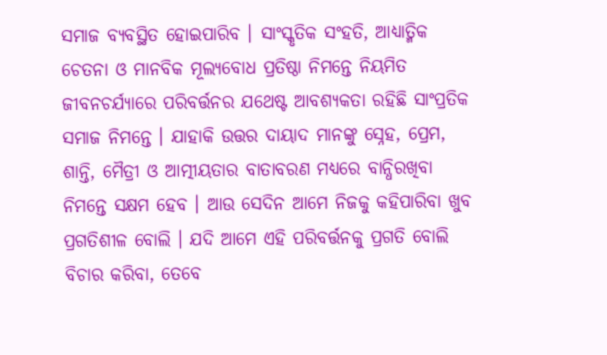ସମାଜ ବ୍ୟବସ୍ଥିତ ହୋଇପାରିବ । ସାଂସ୍କୃତିକ ସଂହତି, ଆଧ୍ୟାତ୍ମିକ ଚେତନା ଓ ମାନବିକ ମୂଲ୍ୟବୋଧ ପ୍ରତିଷ୍ଠା ନିମନ୍ତେ ନିୟମିତ ଜୀବନଚର୍ଯ୍ୟାରେ ପରିବର୍ତ୍ତନର ଯଥେଷ୍ଟ ଆବଶ୍ୟକତା ରହିଛି ସାଂପ୍ରତିକ ସମାଜ ନିମନ୍ତେ । ଯାହାକି ଉତ୍ତର ଦାୟାଦ ମାନଙ୍କୁ ସ୍ନେହ, ପ୍ରେମ, ଶାନ୍ତି, ମୈତ୍ରୀ ଓ ଆତ୍ମୀୟତାର ବାତାବରଣ ମଧ୍ୟରେ ବାନ୍ଧିରଖିବା ନିମନ୍ତେ ସକ୍ଷମ ହେବ । ଆଉ ସେଦିନ ଆମେ ନିଜକୁ କହିପାରିବା ଖୁବ ପ୍ରଗତିଶୀଳ ବୋଲି । ଯଦି ଆମେ ଏହି ପରିବର୍ତ୍ତନକୁ ପ୍ରଗତି ବୋଲି ବିଚାର କରିବା, ତେବେ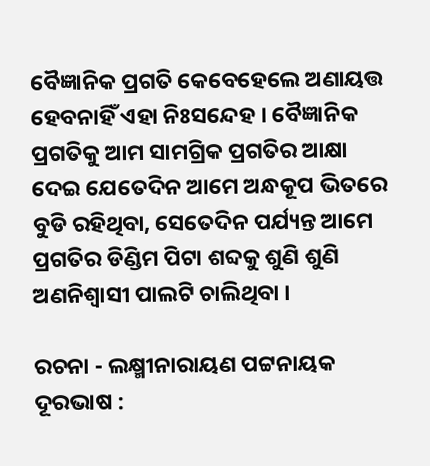ବୈଜ୍ଞାନିକ ପ୍ରଗତି କେବେହେଲେ ଅଣାୟତ୍ତ ହେବନାହିଁ ଏହା ନିଃସନ୍ଦେହ । ବୈଜ୍ଞାନିକ ପ୍ରଗତିକୁ ଆମ ସାମଗ୍ରିକ ପ୍ରଗତିର ଆକ୍ଷା ଦେଇ ଯେତେଦିନ ଆମେ ଅନ୍ଧକୂପ ଭିତରେ ବୁଡି ରହିଥିବା, ସେତେଦିନ ପର୍ଯ୍ୟନ୍ତ ଆମେ ପ୍ରଗତିର ଡିଣ୍ଡିମ ପିଟା ଶବ୍ଦକୁ ଶୁଣି ଶୁଣି ଅଣନିଶ୍ଵାସୀ ପାଲଟି ଚାଲିଥିବା ।

ରଚନା - ଲକ୍ଷ୍ମୀନାରାୟଣ ପଟ୍ଟନାୟକ
ଦୂରଭାଷ :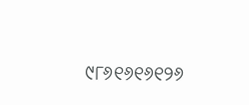୯୮୬୧୬୧୬୧୨୬